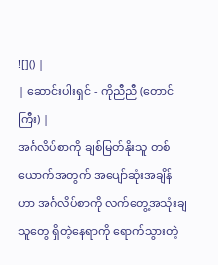![]() |
| ဆောင်းပါးရှင် - ကိုညီညီ (တောင်ကြီး) |
အင်္ဂလိပ်စာကို ချစ်မြတ်နိုးသူ တစ်ယောက်အတွက် အပျော်ဆုံးအချိန်ဟာ အင်္ဂလိပ်စာကို လက်တွေ့အသုံးချသူတွေ ရှိတဲ့နေရာကို ရောက်သွားတဲ့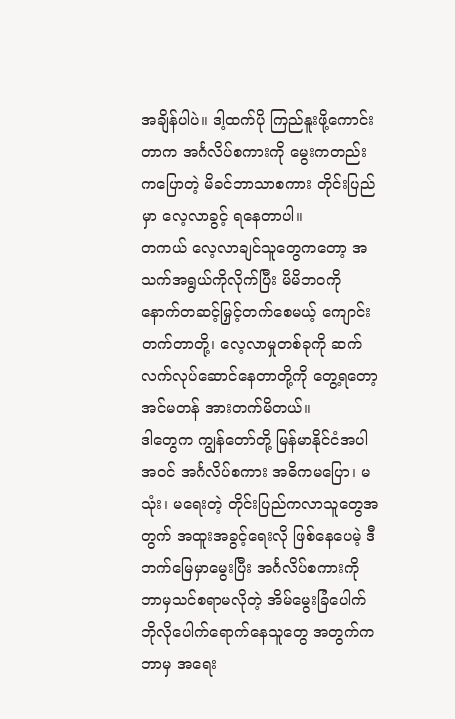အချိန်ပါပဲ။ ဒါ့ထက်ပို ကြည်နူးဖို့ကောင်းတာက အင်္ဂလိပ်စကားကို မွေးကတည်းကပြောတဲ့ မိခင်ဘာသာစကား တိုင်းပြည်မှာ လေ့လာခွင့် ရနေတာပါ။
တကယ် လေ့လာချင်သူတွေကတော့ အသက်အရွယ်ကိုလိုက်ပြီး မိမိဘဝကို နောက်တဆင့်မြှင့်တက်စေမယ့် ကျောင်းတက်တာတို့၊ လေ့လာမှုတစ်ခုကို ဆက်လက်လုပ်ဆောင်နေတာတို့ကို တွေ့ရတော့ အင်မတန် အားတက်မိတယ်။
ဒါတွေက ကျွန်တော်တို့ မြန်မာနိုင်ငံအပါအဝင် အင်္ဂလိပ်စကား အဓိကမပြော၊ မသုံး၊ မရေးတဲ့ တိုင်းပြည်ကလာသူတွေအတွက် အထူးအခွင့်ရေးလို ဖြစ်နေပေမဲ့ ဒီဘက်မြေမှာမွေးပြီး အင်္ဂလိပ်စကားကို ဘာမှသင်စရာမလိုတဲ့ အိမ်မွေးခြံပေါက် ဘိုလိုပေါက်ရောက်နေသူတွေ အတွက်က ဘာမှ အရေး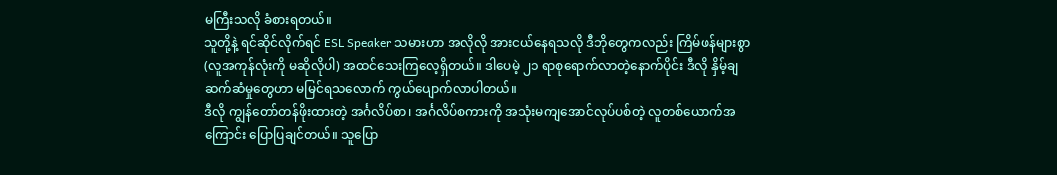မကြီးသလို ခံစားရတယ်။
သူတို့နဲ့ ရင်ဆိုင်လိုက်ရင် ESL Speaker သမားဟာ အလိုလို အားငယ်နေရသလို ဒီဘိုတွေကလည်း ကြိမ်ဖန်များစွာ (လူအကုန်လုံးကို မဆိုလိုပါ) အထင်သေးကြလေ့ရှိတယ်။ ဒါပေမဲ့ ၂၁ ရာစုရောက်လာတဲ့နောက်ပိုင်း ဒီလို နှိမ့်ချဆက်ဆံမှုတွေဟာ မမြင်ရသလောက် ကွယ်ပျောက်လာပါတယ်။
ဒီလို ကျွန်တော်တန်ဖိုးထားတဲ့ အင်္ဂလိပ်စာ၊ အင်္ဂလိပ်စကားကို အသုံးမကျအောင်လုပ်ပစ်တဲ့ လူတစ်ယောက်အကြောင်း ပြောပြချင်တယ်။ သူပြော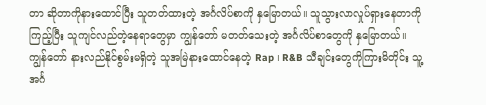တာ ဆိုတာကိုနားထောင်ပြီး သူတတ်ထားတဲ့ အင်္ဂလိပ်စာကို နှမြောတယ်။ သူသွားလာလှုပ်ရှားနေတာကိုကြည့်ပြီး သူကျင်လည်တဲ့နေရာတွေမှာ ကျွန်တော် မတတ်သေးတဲ့ အင်္ဂလိပ်စာတွေကို နှမြောတယ်။ ကျွန်တော် နားလည်နိုင်စွမ်းမရှိတဲ့ သူအမြဲနားထောင်နေတဲ့ Rap ၊ R&B သီချင်းတွေကိုကြားမိတိုင်း သူ့အင်္ဂ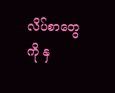လိပ်စာတွေကို နှ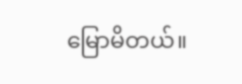မြောမိတယ်။